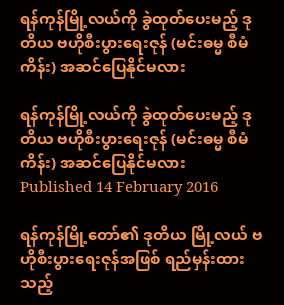ရန်ကုန်မြို့လယ်ကို ခွဲထုတ်ပေးမည့် ဒုတိယ ဗဟိုစီးပွားရေးဇုန် (မင်းဓမ္မ စီမံကိန်း) အဆင်ပြေနိုင်မလား

ရန်ကုန်မြို့လယ်ကို ခွဲထုတ်ပေးမည့် ဒုတိယ ဗဟိုစီးပွားရေးဇုန် (မင်းဓမ္မ စီမံကိန်း) အဆင်ပြေနိုင်မလား
Published 14 February 2016

ရန်ကုန်မြို့တော်၏ ဒုတိယ မြို့လယ် ဗဟိုစီးပွားရေးဇုန်အဖြစ် ရည်မှန်းထားသည့်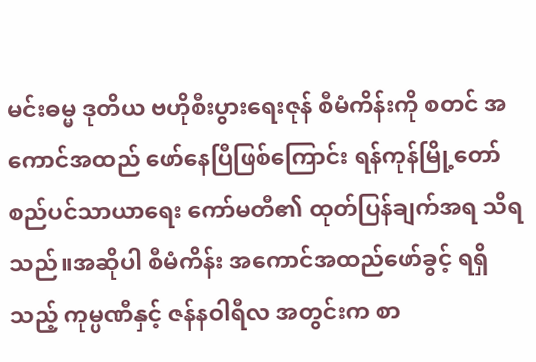မင်းဓမ္မ ဒုတိယ ဗဟိုစီးပွားရေးဇုန် စီမံကိန်းကို စတင် အကောင်အထည် ဖော်နေပြီဖြစ်ကြောင်း ရန်ကုန်မြို့တော် စည်ပင်သာယာရေး ကော်မတီ၏ ထုတ်ပြန်ချက်အရ သိရသည်။အဆိုပါ စီမံကိန်း အကောင်အထည်ဖော်ခွင့် ရရှိသည့် ကုမ္ပဏီနှင့် ဇန်နဝါရီလ အတွင်းက စာ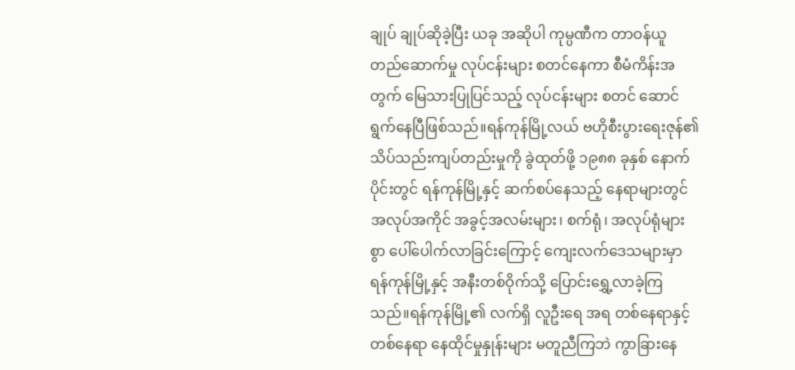ချုပ် ချုပ်ဆိုခဲ့ပြီး ယခု အဆိုပါ ကုမ္ပဏီက တာဝန်ယူ တည်ဆောက်မှု လုပ်ငန်းများ စတင်နေကာ စီမံကိန်းအတွက် မြေသားပြုပြင်သည့် လုပ်ငန်းများ စတင် ဆောင်ရွက်နေပြီဖြစ်သည်။ရန်ကုန်မြို့လယ် ဗဟိုစီးပွားရေးဇုန်၏ သိပ်သည်းကျပ်တည်းမှုကို ခွဲထုတ်ဖို့ ၁၉၈၈ ခုနှစ် နောက်ပိုင်းတွင် ရန်ကုန်မြို့နှင့် ဆက်စပ်နေသည့် နေရာများတွင် အလုပ်အကိုင် အခွင့်အလမ်းများ၊ စက်ရုံ၊ အလုပ်ရုံများစွာ ပေါ်ပေါက်လာခြင်းကြောင့် ကျေးလက်ဒေသများမှာ ရန်ကုန်မြို့နှင့် အနီးတစ်ဝိုက်သို့ ပြောင်းရွှေ့လာခဲ့ကြသည်။ရန်ကုန်မြို့၏ လက်ရှိ လူဦးရေ အရ တစ်နေရာနှင့် တစ်နေရာ နေထိုင်မှုနှုန်းများ မတူညီကြဘဲ ကွာခြားနေ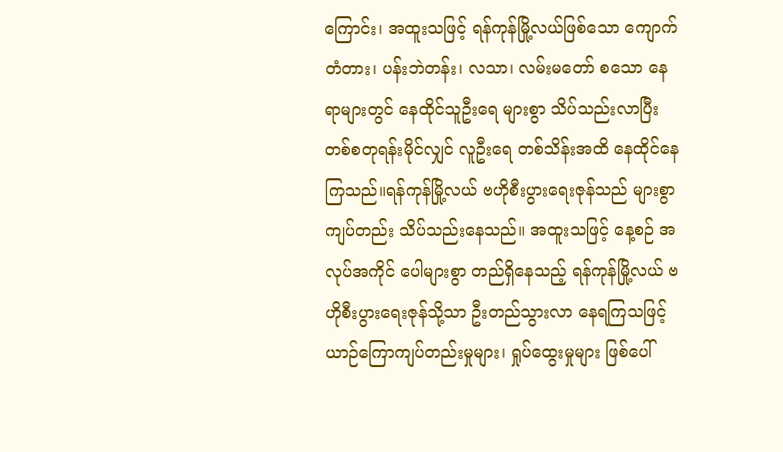ကြောင်း၊ အထူးသဖြင့် ရန်ကုန်မြို့လယ်ဖြစ်သော ကျောက်တံတား၊ ပန်းဘဲတန်း၊ လသာ၊ လမ်းမတော် စသော နေရာများတွင် နေထိုင်သူဦးရေ များစွာ သိပ်သည်းလာပြီး တစ်စတုရန်းမိုင်လျှင် လူဦးရေ တစ်သိန်းအထိ နေထိုင်နေကြသည်။ရန်ကုန်မြို့လယ် ဗဟိုစီးပွားရေးဇုန်သည် များစွာကျပ်တည်း သိပ်သည်းနေသည်။ အထူးသဖြင့် နေ့စဉ် အလုပ်အကိုင် ပေါများစွာ တည်ရှိနေသည့် ရန်ကုန်မြို့လယ် ဗဟိုစီးပွားရေးဇုန်သို့သာ ဦးတည်သွားလာ နေရကြသဖြင့် ယာဉ်ကြောကျပ်တည်းမှုများ၊ ရှုပ်ထွေးမှုများ ဖြစ်ပေါ်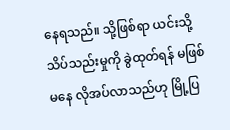နေရသည်။ သို့ဖြစ်ရာ ယင်းသို့ သိပ်သည်းမှုကို ခွဲထုတ်ရန် မဖြစ်မနေ လိုအပ်လာသည်ဟု မြို့ပြ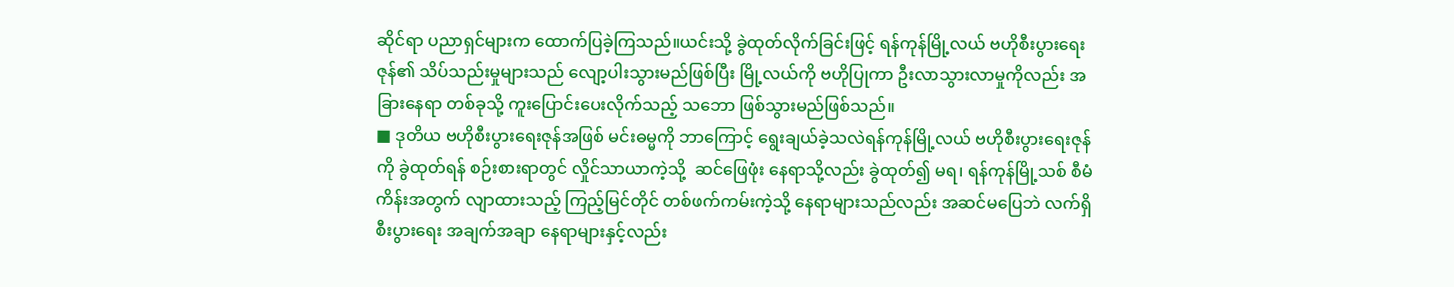ဆိုင်ရာ ပညာရှင်များက ထောက်ပြခဲ့ကြသည်။ယင်းသို့ ခွဲထုတ်လိုက်ခြင်းဖြင့် ရန်ကုန်မြို့လယ် ဗဟိုစီးပွားရေးဇုန်၏ သိပ်သည်းမှုများသည် လျော့ပါးသွားမည်ဖြစ်ပြီး မြို့လယ်ကို ဗဟိုပြုကာ ဦးလာသွားလာမှုကိုလည်း အခြားနေရာ တစ်ခုသို့ ကူးပြောင်းပေးလိုက်သည့် သဘော ဖြစ်သွားမည်ဖြစ်သည်။
■ ဒုတိယ ဗဟိုစီးပွားရေးဇုန်အဖြစ် မင်းဓမ္မကို ဘာကြောင့် ရွေးချယ်ခဲ့သလဲရန်ကုန်မြို့လယ် ဗဟိုစီးပွားရေးဇုန်ကို ခွဲထုတ်ရန် စဉ်းစားရာတွင် လှိုင်သာယာကဲ့သို့  ဆင်ဖြေဖုံး နေရာသို့လည်း ခွဲထုတ်၍ မရ၊ ရန်ကုန်မြို့သစ် စီမံကိန်းအတွက် လျာထားသည့် ကြည့်မြင်တိုင် တစ်ဖက်ကမ်းကဲ့သို့ နေရာများသည်လည်း အဆင်မပြေဘဲ လက်ရှိ စီးပွားရေး အချက်အချာ နေရာများနှင့်လည်း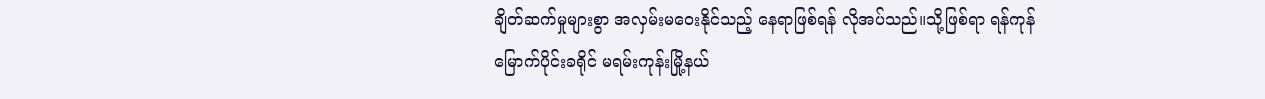ချိတ်ဆက်မှုများစွာ အလှမ်းမဝေးနိုင်သည့် နေရာဖြစ်ရန် လိုအပ်သည်။သို့ဖြစ်ရာ ရန်ကုန်မြောက်ပိုင်းခရိုင် မရမ်းကုန်းမြို့နယ်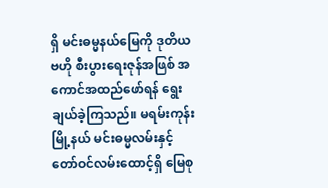ရှိ မင်းဓမ္မနယ်မြေကို ဒုတိယဗဟို စီးပွားရေးဇုန်အဖြစ် အကောင်အထည်ဖော်ရန် ရွေးချယ်ခဲ့ကြသည်။ မရမ်းကုန်းမြို့နယ် မင်းဓမ္မလမ်းနှင့် တော်ဝင်လမ်းထောင့်ရှိ မြေစု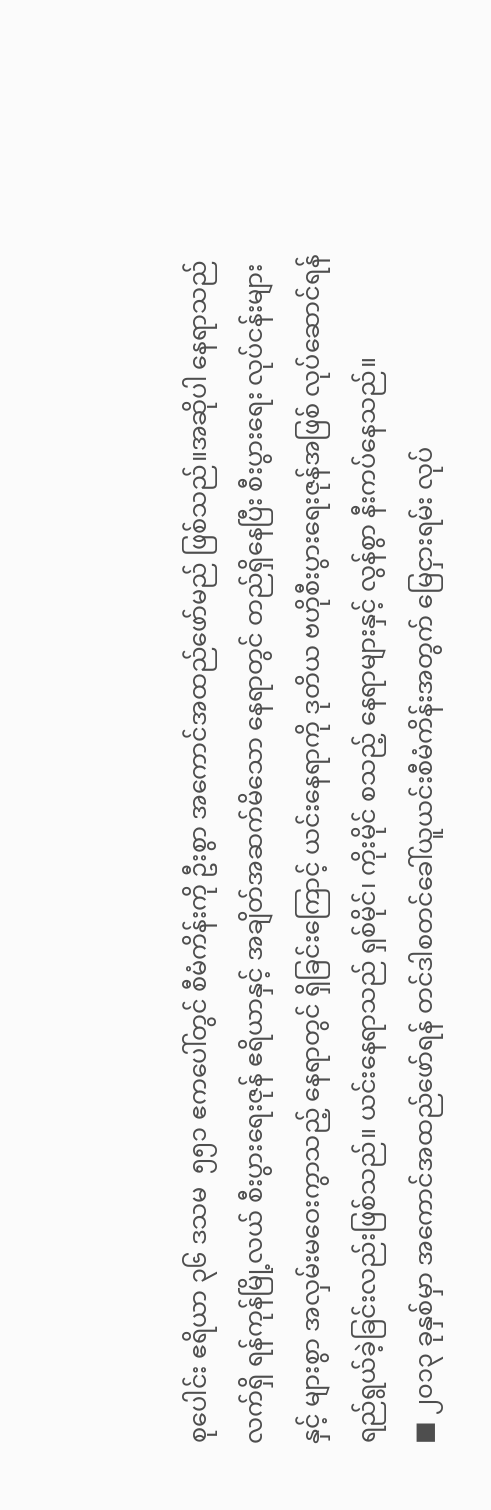စုပေါင်း ဧရိယာ ၃၆ ဒသမ  ၅၅၁ ဧကပေါ်တွင် စီမံကိန်းကို ဦးစွာ အကောင်အထည်ဖော်မည် ဖြစ်သည်။အဆိုပါ နေရာသည် လက်ရှိ ရန်ကုန်မြို့လယ် စီးပွားရေးဇုန် ဧရိယာနှင့် အချိတ်အဆက်မိသော နေရာတွင် တည်ရှိနေပြီး စီးပွားရေး လုပ်ငန်းများနှင့် များစွာ အလှမ်းမဝေးကွာသည့် နေရာတွင် ရှိခြင်းကြောင့် ယင်းနေရာကို ဒုတိယ ဗဟိုစီးပွားရေးဇုန်အဖြစ် လုပ်ဆောင်ရန် ရည်ရွယ်ခဲ့ခြင်းလည်းဖြစ်သည်။ ယင်းနေရာသည် ရှစ်မိုင်၊ ကိုးမိုင် စသည့် နေရာများနှင့် လွန်စွာ နီးကပ်နေသည်။
■ ၂၀၁၃ ခုနှစ်မှာ အကောင်အထည်ဖော်ရန် တင်ဒါစတင်ခေါ်ယူယင်းစီမံကိန်းအတွက် မြေငှားရမ်း လုပ်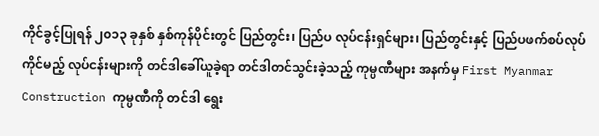ကိုင်ခွင့်ပြုရန် ၂၀၁၃ ခုနှစ် နှစ်ကုန်ပိုင်းတွင် ပြည်တွင်း၊ ပြည်ပ လုပ်ငန်းရှင်များ၊ ပြည်တွင်းနှင့် ပြည်ပဖက်စပ်လုပ်ကိုင်မည့် လုပ်ငန်းများကို တင်ဒါခေါ်ယူခဲ့ရာ တင်ဒါတင်သွင်းခဲ့သည့် ကုမ္ပဏီများ အနက်မှ First Myanmar Construction ကုမ္ပဏီကို တင်ဒါ ရွေး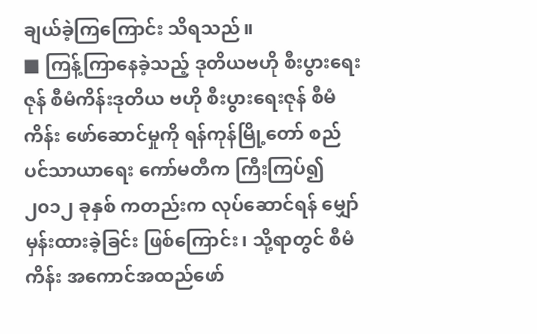ချယ်ခဲ့ကြကြောင်း သိရသည်။
■ ကြန့်ကြာနေခဲ့သည့် ဒုတိယဗဟို စီးပွားရေးဇုန် စီမံကိန်းဒုတိယ ဗဟို စီးပွားရေးဇုန် စီမံကိန်း ဖော်ဆောင်မှုကို ရန်ကုန်မြို့တော် စည်ပင်သာယာရေး ကော်မတီက ကြီးကြပ်၍ ၂၀၁၂ ခုနှစ် ကတည်းက လုပ်ဆောင်ရန် မျှော်မှန်းထားခဲ့ခြင်း ဖြစ်ကြောင်း၊ သို့ရာတွင် စီမံကိန်း အကောင်အထည်ဖော်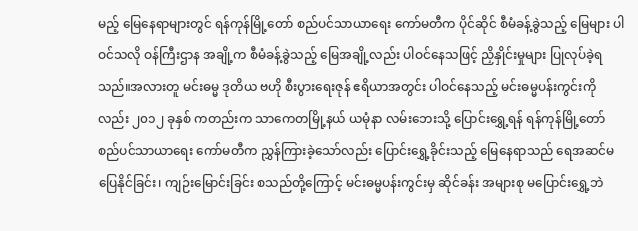မည့် မြေနေရာများတွင် ရန်ကုန်မြို့တော် စည်ပင်သာယာရေး ကော်မတီက ပိုင်ဆိုင် စီမံခန့်ခွဲသည့် မြေများ ပါဝင်သလို ဝန်ကြီးဌာန အချို့က စီမံခန့်ခွဲသည့် မြေအချို့လည်း ပါဝင်နေသဖြင့် ညှိနှိုင်းမှုများ ပြုလုပ်ခဲ့ရသည်။အလားတူ မင်းဓမ္မ ဒုတိယ ဗဟို စီးပွားရေးဇုန် ဧရိယာအတွင်း ပါဝင်နေသည့် မင်းဓမ္မပန်းကွင်းကိုလည်း ၂၀၁၂ ခုနှစ် ကတည်းက သာကေတမြို့နယ် ယမုံနာ လမ်းဘေးသို့ ပြောင်းရွှေ့ရန် ရန်ကုန်မြို့တော် စည်ပင်သာယာရေး ကော်မတီက ညွှန်ကြားခဲ့သော်လည်း ပြောင်းရွှေ့ခိုင်းသည့် မြေနေရာသည် ရေအဆင်မပြေနိုင်ခြင်း၊ ကျဉ်းမြောင်းခြင်း စသည်တို့ကြောင့် မင်းဓမ္မပန်းကွင်းမှ ဆိုင်ခန်း အများစု မပြောင်းရွှေ့ဘဲ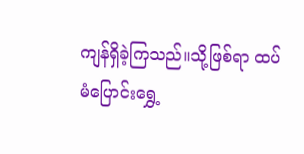ကျန်ရှိခဲ့ကြသည်။သို့ဖြစ်ရာ ထပ်မံပြောင်းရွှေ့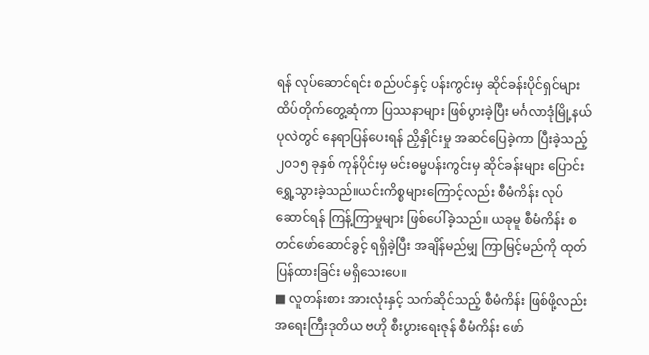ရန် လုပ်ဆောင်ရင်း စည်ပင်နှင့် ပန်းကွင်းမှ ဆိုင်ခန်းပိုင်ရှင်များ ထိပ်တိုက်တွေ့ဆုံကာ ပြဿနာများ ဖြစ်ပွားခဲ့ပြီး မင်္ဂလာဒုံမြို့နယ် ပုလဲတွင် နေရာပြန်ပေးရန် ညှိနှိုင်းမှု အဆင်ပြေခဲ့ကာ ပြီးခဲ့သည့် ၂၀၁၅ ခုနှစ် ကုန်ပိုင်းမှ မင်းဓမ္မပန်းကွင်းမှ ဆိုင်ခန်းများ ပြောင်းရွှေ့သွားခဲ့သည်။ယင်းကိစ္စများကြောင့်လည်း စီမံကိန်း လုပ်ဆောင်ရန် ကြန့်ကြာမှုများ ဖြစ်ပေါ်ခဲ့သည်။ ယခုမူ စီမံကိန်း စတင်ဖော်ဆောင်ခွင့် ရရှိခဲ့ပြီး အချိန်မည်မျှ ကြာမြင့်မည်ကို ထုတ်ပြန်ထားခြင်း မရှိသေးပေ။
■ လူတန်းစား အားလုံးနှင့် သက်ဆိုင်သည့် စီမံကိန်း ဖြစ်ဖို့လည်း အရေးကြီးဒုတိယ ဗဟို စီးပွားရေးဇုန် စီမံကိန်း ဖော်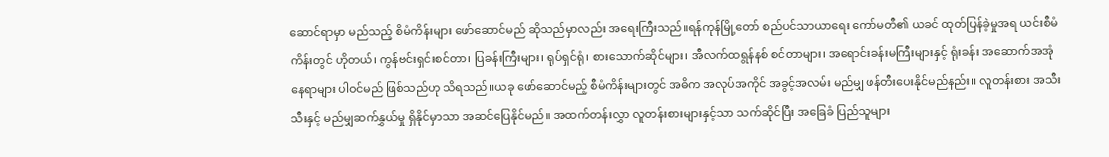ဆောင်ရာမှာ မည်သည့် စိမံကိန်းများ ဖော်ဆောင်မည် ဆိုသည်မှာလည်း အရေးကြီးသည်။ရန်ကုန်မြို့တော် စည်ပင်သာယာရေး ကော်မတီ၏ ယခင် ထုတ်ပြန်ခဲ့မှုအရ ယင်းစီမံကိန်းတွင် ဟိုတယ်၊ ကွန်ဗင်းရှင်းစင်တာ၊ ပြခန်းကြီးများ၊ ရုပ်ရှင်ရုံ၊ စားသောက်ဆိုင်များ၊ အီလက်ထရွန်နစ် စင်တာများ၊ အရောင်းခန်းမကြီးများနှင့် ရုံးခန်း အဆောက်အအုံနေရာများ ပါဝင်မည် ဖြစ်သည်ဟု သိရသည်။ယခု ဖော်ဆောင်မည့် စီမံကိန်းများတွင် အဓိက အလုပ်အကိုင် အခွင့်အလမ်း မည်မျှ ဖန်တီးပေးနိုင်မည်နည်း။ လူတန်းစား အသီးသီးနှင့် မည်မျှဆက်နွှယ်မှု ရှိနိုင်မှာသာ အဆင်ပြေနိုင်မည်။ အထက်တန်းလွှာ လူတန်းစားများနှင့်သာ သက်ဆိုင်ပြီး အခြေခံ ပြည်သူများ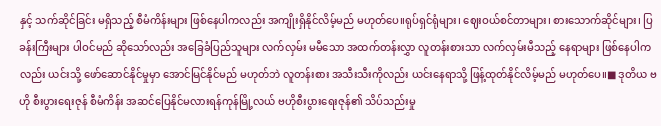နှင့် သက်ဆိုင်ခြင်း မရှိသည့် စီမံကိန်းများ ဖြစ်နေပါကလည်း အကျိုးရှိနိုင်လိမ့်မည် မဟုတ်ပေ။ရုပ်ရှင်ရုံများ၊ ဈေးဝယ်စင်တာများ၊ စားသောက်ဆိုင်များ၊ ပြခန်းကြီးများ ပါဝင်မည် ဆိုသော်လည်း အခြေခံပြည်သူများ လက်လှမ်း မမီသော အထက်တန်းလွှာ လူတန်းစားသာ လက်လှမ်းမီသည့် နေရာများ ဖြစ်နေပါကလည်း ယင်းသို့ ဖော်ဆောင်နိုင်မှုမှာ အောင်မြင်နိုင်မည် မဟုတ်ဘဲ လူတန်းစား အသီးသီးကိုလည်း ယင်းနေရာသို့ ဖြန့်ထုတ်နိုင်လိမ့်မည် မဟုတ်ပေ။■ ဒုတိယ ဗဟို စီးပွားရေးဇုန် စီမံကိန်း အဆင်ပြေနိုင်မလားရန်ကုန်မြို့လယ် ဗဟိုစီးပွားရေးဇုန်၏ သိပ်သည်းမှု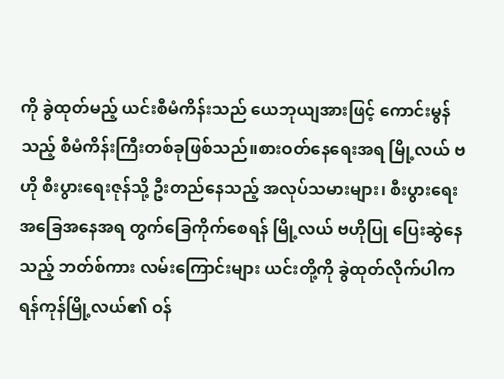ကို ခွဲထုတ်မည့် ယင်းစီမံကိန်းသည် ယေဘုယျအားဖြင့် ကောင်းမွန်သည့် စီမံကိန်းကြီးတစ်ခုဖြစ်သည်။စားဝတ်နေရေးအရ မြို့လယ် ဗဟို စီးပွားရေးဇုန်သို့ ဦးတည်နေသည့် အလုပ်သမားများ၊ စီးပွားရေး အခြေအနေအရ တွက်ခြေကိုက်စေရန် မြို့လယ် ဗဟိုပြု ပြေးဆွဲနေသည့် ဘတ်စ်ကား လမ်းကြောင်းများ ယင်းတို့ကို ခွဲထုတ်လိုက်ပါက ရန်ကုန်မြို့လယ်၏ ဝန်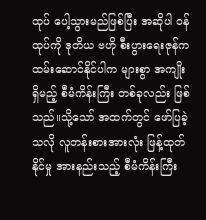ထုပ် ပေါ့သွားမည်ဖြစ်ပြီး အဆိုပါ ဝန်ထုပ်ကို ဒုတိယ ဗဟို စီးပွားရေးဇုန်က ထမ်းဆောင်နိုင်ပါက များစွာ အကျိုးရှိမည့် စီမံကိန်းကြီး တစ်ခုလည်း ဖြစ်သည်။သို့သော် အထက်တွင် ဖော်ပြခဲ့သလို လူတန်းစားအားလုံး ဖြန့်ထုတ်နိုင်မှု အားနည်းသည့် စီမံကိန်းကြီး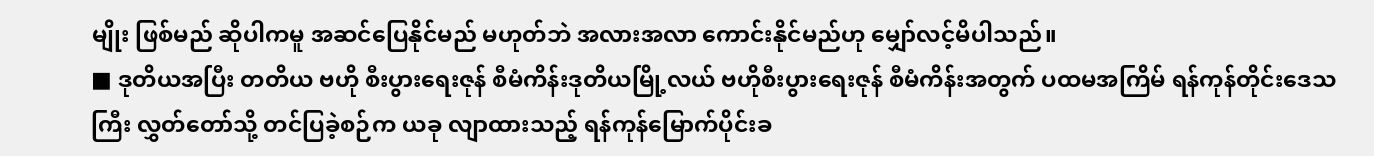မျိုး ဖြစ်မည် ဆိုပါကမူ အဆင်ပြေနိုင်မည် မဟုတ်ဘဲ အလားအလာ ကောင်းနိုင်မည်ဟု မျှော်လင့်မိပါသည်။
■ ဒုတိယအပြီး တတိယ ဗဟို စီးပွားရေးဇုန် စီမံကိန်းဒုတိယမြို့လယ် ဗဟိုစီးပွားရေးဇုန် စီမံကိန်းအတွက် ပထမအကြိမ် ရန်ကုန်တိုင်းဒေသကြီး လွှတ်တော်သို့ တင်ပြခဲ့စဉ်က ယခု လျာထားသည့် ရန်ကုန်မြောက်ပိုင်းခ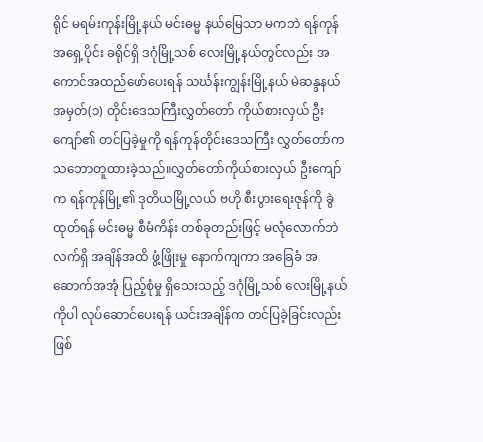ရိုင် မရမ်းကုန်းမြို့နယ် မင်းဓမ္မ နယ်မြေသာ မကဘဲ ရန်ကုန် အရှေ့ပိုင်း ခရိုင်ရှိ ဒဂုံမြို့သစ် လေးမြို့နယ်တွင်လည်း အကောင်အထည်ဖော်ပေးရန် သင်္ဃန်းကျွန်းမြို့နယ် မဲဆန္ဒနယ် အမှတ်(၁) တိုင်းဒေသကြီးလွှတ်တော် ကိုယ်စားလှယ် ဦးကျော်၏ တင်ပြခဲ့မှုကို ရန်ကုန်တိုင်းဒေသကြီး လွှတ်တော်က သဘောတူထားခဲ့သည်။လွှတ်တော်ကိုယ်စားလှယ် ဦးကျော်က ရန်ကုန်မြို့၏ ဒုတိယမြို့လယ် ဗဟို စီးပွားရေးဇုန်ကို ခွဲထုတ်ရန် မင်းဓမ္မ စီမံကိန်း တစ်ခုတည်းဖြင့် မလုံလောက်ဘဲ လက်ရှိ အချိန်အထိ ဖွံ့ဖြိုးမှု နောက်ကျကာ အခြေခံ အဆောက်အအုံ ပြည့်စုံမှု ရှိသေးသည့် ဒဂုံမြို့သစ် လေးမြို့နယ်ကိုပါ လုပ်ဆောင်ပေးရန် ယင်းအချိန်က တင်ပြခဲ့ခြင်းလည်း ဖြစ်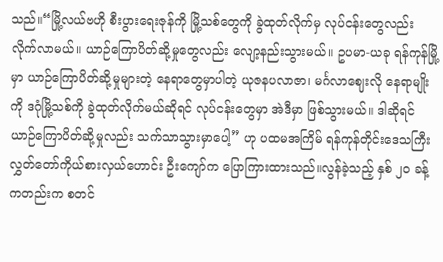သည်။“မြို့လယ်ဗဟို စီးပွားရေးဇုန်ကို မြို့သစ်တွေကို ခွဲထုတ်လိုက်မှ လုပ်ငန်းတွေလည်း လိုက်လာမယ်။ ယာဉ်ကြောပိတ်ဆို့မှုတွေလည်း လျော့နည်းသွားမယ်။ ဥပမာ-ယခု ရန်ကုန်မြို့မှာ ယာဉ်ကြောပိတ်ဆို့မှုများတဲ့ နေရာတွေမှာပါတဲ့ ယုဇနပလာဇာ၊ မင်္ဂလာဈေးလို နေရာမျိုးကို ဒဂုံမြို့သစ်ကို ခွဲထုတ်လိုက်မယ်ဆိုရင် လုပ်ငန်းတွေမှာ အဲဒီမှာ ဖြစ်သွားမယ်။ ဒါဆိုရင် ယာဉ်ကြောပိတ်ဆို့မှုလည်း သက်သာသွားမှာပေါ့” ဟု ပထမအကြိမ် ရန်ကုန်တိုင်းဒေသကြီး လွှတ်တော်ကိုယ်စားလှယ်ဟောင်း ဦးကျော်က ပြောကြားထားသည်။လွန်ခဲ့သည့် နှစ် ၂၀ ခန့် ကတည်းက စတင်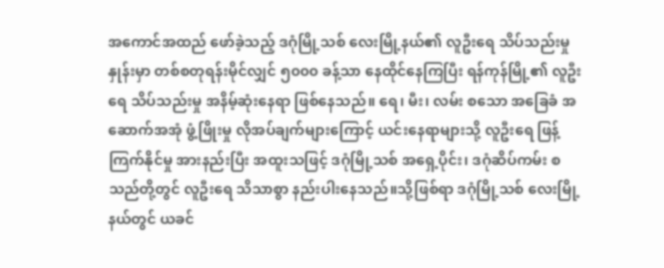အကောင်အထည် ဖော်ခဲ့သည့် ဒဂုံမြို့သစ် လေးမြို့နယ်၏ လူဦးရေ သိပ်သည်းမှုနှုန်းမှာ တစ်စတုရန်းမိုင်လျှင် ၅၀၀၀ ခန့်သာ နေထိုင်နေကြပြီး ရန်ကုန်မြို့၏ လူဦးရေ သိပ်သည်းမှု အနိမ့်ဆုံးနေရာ ဖြစ်နေသည်။ ရေ၊ မီး၊ လမ်း စသော အခြေခံ အဆောက်အအုံ ဖွံ့ဖြိုးမှု လိုအပ်ချက်များကြောင့် ယင်းနေရာများသို့ လူဦးရေ ဖြန့်ကြက်နိုင်မှု အားနည်းပြီး အထူးသဖြင့် ဒဂုံမြို့သစ် အရှေ့ပိုင်း၊ ဒဂုံဆိပ်ကမ်း စသည်တို့တွင် လူဦးရေ သိသာစွာ နည်းပါးနေသည်။သို့ဖြစ်ရာ ဒဂုံမြို့သစ် လေးမြို့နယ်တွင် ယခင်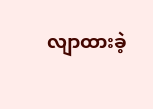လျာထားခဲ့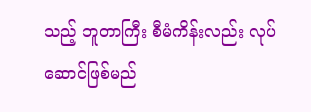သည့် ဘူတာကြီး စီမံကိန်းလည်း လုပ်ဆောင်ဖြစ်မည်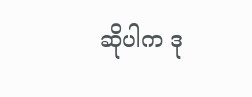ဆိုပါက ဒု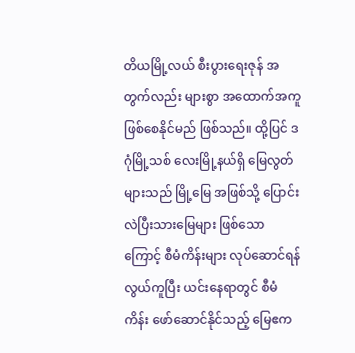တိယမြို့လယ် စီးပွားရေးဇုန် အတွက်လည်း များစွာ အထောက်အကူ ဖြစ်စေနိုင်မည် ဖြစ်သည်။ ထို့ပြင် ဒဂုံမြို့သစ် လေးမြို့နယ်ရှိ မြေလွတ်များသည် မြို့မြေ အဖြစ်သို့ ပြောင်းလဲပြီးသားမြေများ ဖြစ်သောကြောင့် စီမံကိန်းများ လုပ်ဆောင်ရန် လွယ်ကူပြီး ယင်းနေရာတွင် စီမံကိန်း ဖော်ဆောင်နိုင်သည့် မြေဧက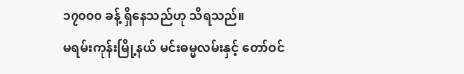၁၇၀၀၀ ခန့် ရှိနေသည်ဟု သိရသည်။
မရမ်းကုန်းမြို့နယ် မင်းဓမ္မလမ်းနှင့် တော်ဝင်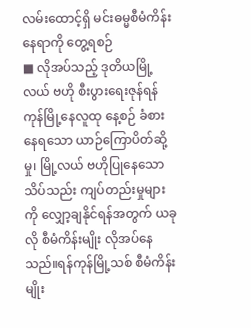လမ်းထောင့်ရှိ မင်းဓမ္မစီမံကိန်း နေရာကို တွေ့ရစဉ်
■ လိုအပ်သည့် ဒုတိယမြို့လယ် ဗဟို စီးပွားရေးဇုန်ရန်ကုန်မြို့နေလူထု နေ့စဉ် ခံစားနေရသော ယာဉ်ကြောပိတ်ဆို့မှု၊ မြို့လယ် ဗဟိုပြုနေသော သိပ်သည်း ကျပ်တည်းမှုများကို လျှော့ချနိုင်ရန်အတွက် ယခုလို စီမံကိန်းမျိုး လိုအပ်နေသည်။ရန်ကုန်မြို့သစ် စီမံကိန်းမျိုး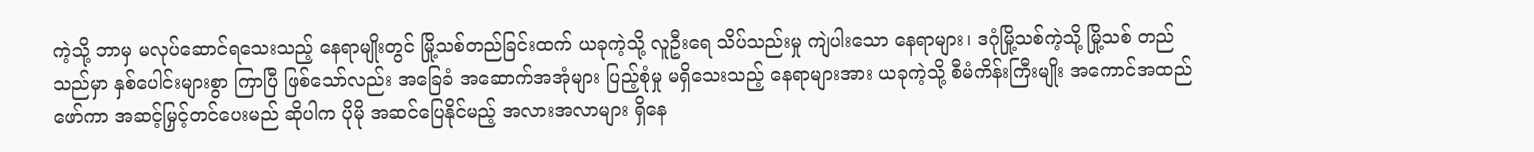ကဲ့သို့ ဘာမှ မလုပ်ဆောင်ရသေးသည့် နေရာမျိုးတွင် မြို့သစ်တည်ခြင်းထက် ယခုကဲ့သို့ လူဦးရေ သိပ်သည်းမှု ကျဲပါးသော နေရာများ၊ ဒဂုံမြို့သစ်ကဲ့သို့ မြို့သစ် တည်သည်မှာ နှစ်ပေါင်းများစွာ ကြာပြီ ဖြစ်သော်လည်း အခြေခံ အဆောက်အအုံများ ပြည့်စုံမှု မရှိသေးသည့် နေရာများအား ယခုကဲ့သို့ စီမံကိန်းကြီးမျိုး အကောင်အထည်ဖော်ကာ အဆင့်မြှင့်တင်ပေးမည် ဆိုပါက ပိုမို အဆင်ပြေနိုင်မည့် အလားအလာများ ရှိနေ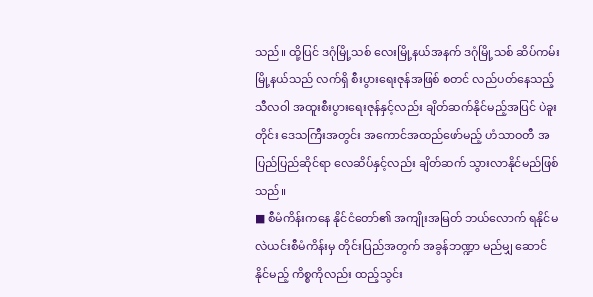သည်။ ထို့ပြင် ဒဂုံမြို့သစ် လေးမြို့နယ်အနက် ဒဂုံမြို့သစ် ဆိပ်ကမ်းမြို့နယ်သည် လက်ရှိ စီးပွားရေးဇုန်အဖြစ် စတင် လည်ပတ်နေသည့် သီလဝါ အထူးစီးပွားရေးဇုန်နှင့်လည်း ချိတ်ဆက်နိုင်မည့်အပြင် ပဲခူးတိုင်း ဒေသကြီးအတွင်း အကောင်အထည်ဖော်မည့် ဟံသာဝတီ အပြည်ပြည်ဆိုင်ရာ လေဆိပ်နှင့်လည်း ချိတ်ဆက် သွားလာနိုင်မည်ဖြစ်သည်။
■ စီမံကိန်းကနေ နိုင်ငံတော်၏ အကျိုးအမြတ် ဘယ်လောက် ရနိုင်မလဲယင်းစီမံကိန်းမှ တိုင်းပြည်အတွက် အခွန်ဘဏ္ဍာ မည်မျှ ဆောင်နိုင်မည့် ကိစ္စကိုလည်း ထည့်သွင်း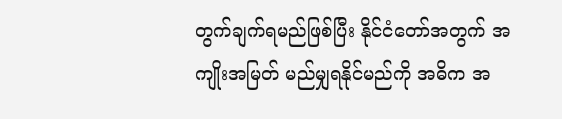တွက်ချက်ရမည်ဖြစ်ပြီး နိုင်ငံတော်အတွက် အကျိုးအမြတ် မည်မျှရနိုင်မည်ကို အဓိက အ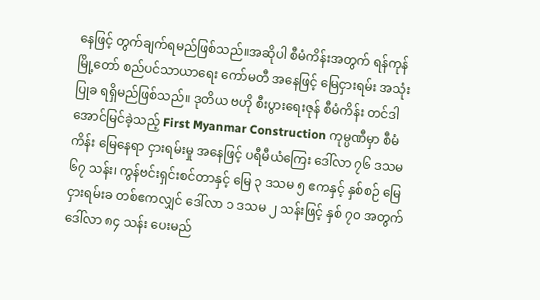နေဖြင့် တွက်ချက်ရမည်ဖြစ်သည်။အဆိုပါ စီမံကိန်းအတွက် ရန်ကုန်မြို့တော် စည်ပင်သာယာရေး ကော်မတီ အနေဖြင့် မြေငှားရမ်း အသုံးပြုခ ရရှိမည်ဖြစ်သည်။ ဒုတိယ ဗဟို စီးပွားရေးဇုန် စီမံကိန်း တင်ဒါ အောင်မြင်ခဲ့သည့် First Myanmar Construction ကုမ္ပဏီမှာ စီမံကိန်း မြေနေရာ ငှားရမ်းမှု အနေဖြင့် ပရီမီယံကြေး ဒေါ်လာ ၇၆ ဒသမ ၆၇ သန်း၊ ကွန်ဗင်းရှင်းစင်တာနှင့် မြေ ၃ ဒသမ ၅ ဧကနှင့် နှစ်စဉ် မြေငှားရမ်းခ တစ်ဧကလျှင် ဒေါ်လာ ၁ ဒသမ ၂ သန်းဖြင့် နှစ် ၇၀ အတွက် ဒေါ်လာ ၈၄ သန်း ပေးမည်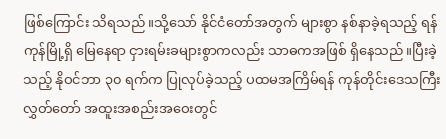ဖြစ်ကြောင်း သိရသည်။သို့သော် နိုင်ငံတော်အတွက် များစွာ နစ်နာခဲ့ရသည့် ရန်ကုန်မြို့ရှိ မြေနေရာ ငှားရမ်းခများစွာကလည်း သာဓကအဖြစ် ရှိနေသည်။ပြီးခဲ့သည့် နိုဝင်ဘာ ၃၀ ရက်က ပြုလုပ်ခဲ့သည့် ပထမအကြိမ်ရန် ကုန်တိုင်းဒေသကြီးလွှတ်တော် အထူးအစည်းအဝေးတွင်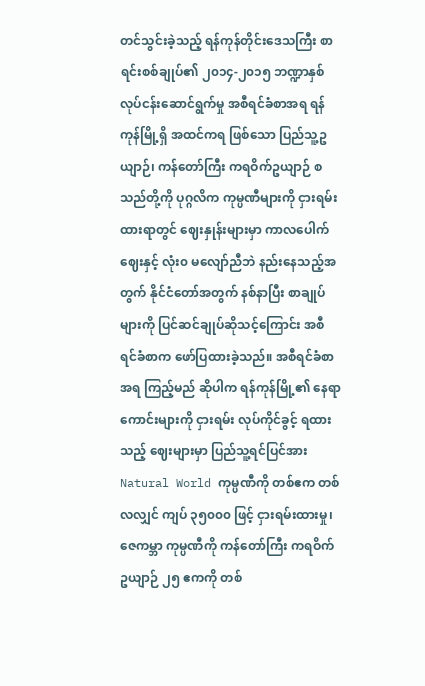တင်သွင်းခဲ့သည့် ရန်ကုန်တိုင်းဒေသကြီး စာရင်းစစ်ချုပ်၏ ၂၀၁၄-၂၀၁၅ ဘဏ္ဍာနှစ် လုပ်ငန်းဆောင်ရွက်မှု အစီရင်ခံစာအရ ရန်ကုန်မြို့ရှိ အထင်ကရ ဖြစ်သော ပြည်သူ့ဥယျာဉ်၊ ကန်တော်ကြီး ကရဝိက်ဥယျာဉ် စသည်တို့ကို ပုဂ္ဂလိက ကုမ္ပဏီများကို ငှားရမ်းထားရာတွင် ဈေးနှုန်းများမှာ ကာလပေါက်ဈေးနှင့် လုံး၀ မလျော်ညီဘဲ နည်းနေသည့်အတွက် နိုင်ငံတော်အတွက် နစ်နာပြီး စာချုပ်များကို ပြင်ဆင်ချုပ်ဆိုသင့်ကြောင်း အစီရင်ခံစာက ဖော်ပြထားခဲ့သည်။ အစီရင်ခံစာအရ ကြည့်မည် ဆိုပါက ရန်ကုန်မြို့၏ နေရာကောင်းများကို ငှားရမ်း လုပ်ကိုင်ခွင့် ရထားသည့် ဈေးများမှာ ပြည်သူ့ရင်ပြင်အား Natural World ကုမ္ပဏီကို တစ်ဧက တစ်လလျှင် ကျပ် ၃၅၀၀၀ ဖြင့် ငှားရမ်းထားမှု၊ ဇေကမ္ဘာ ကုမ္ပဏီကို ကန်တော်ကြီး ကရဝိက် ဥယျာဉ် ၂၅ ဧကကို တစ်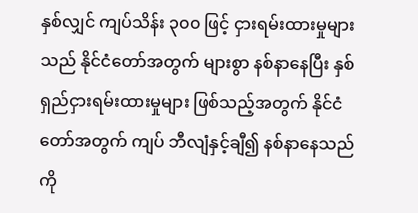နှစ်လျှင် ကျပ်သိန်း ၃၀၀ ဖြင့် ငှားရမ်းထားမှုများသည် နိုင်ငံတော်အတွက် များစွာ နစ်နာနေပြီး နှစ်ရှည်ငှားရမ်းထားမှုများ ဖြစ်သည့်အတွက် နိုင်ငံတော်အတွက် ကျပ် ဘီလျံနှင့်ချီ၍ နစ်နာနေသည်ကို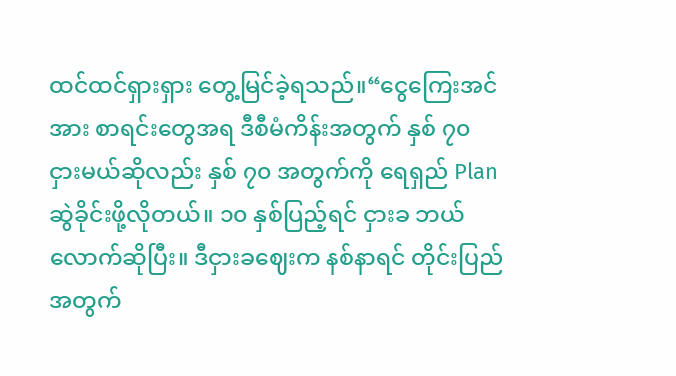ထင်ထင်ရှားရှား တွေ့မြင်ခဲ့ရသည်။“ငွေကြေးအင်အား စာရင်းတွေအရ ဒီစီမံကိန်းအတွက် နှစ် ၇၀ ငှားမယ်ဆိုလည်း နှစ် ၇၀ အတွက်ကို ရေရှည် Plan ဆွဲခိုင်းဖို့လိုတယ်။ ၁၀ နှစ်ပြည့်ရင် ငှားခ ဘယ်လောက်ဆိုပြီး။ ဒီငှားခဈေးက နစ်နာရင် တိုင်းပြည်အတွက်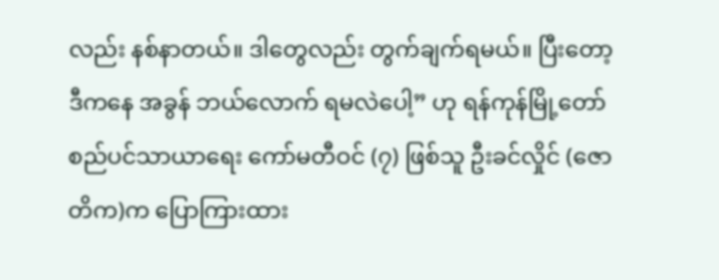လည်း နစ်နာတယ်။ ဒါတွေလည်း တွက်ချက်ရမယ်။ ပြီးတော့ ဒီကနေ အခွန် ဘယ်လောက် ရမလဲပေါ့” ဟု ရန်ကုန်မြို့တော် စည်ပင်သာယာရေး ကော်မတီဝင် (၇) ဖြစ်သူ ဦးခင်လှိုင် (ဇောတိက)က ပြောကြားထား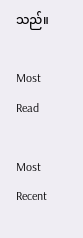သည်။

Most Read

Most Recent